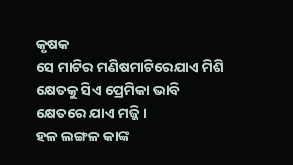କୃଷକ
ସେ ମାଟିର ମଣିଷମାଟିରେଯାଏ ମିଶି
କ୍ଷେତକୁ ସିଏ ପ୍ରେମିକା ଭାବି
କ୍ଷେତରେ ଯାଏ ମଜ୍ଜି ।
ହଳ ଲଙ୍ଗଳ କାଙ୍କ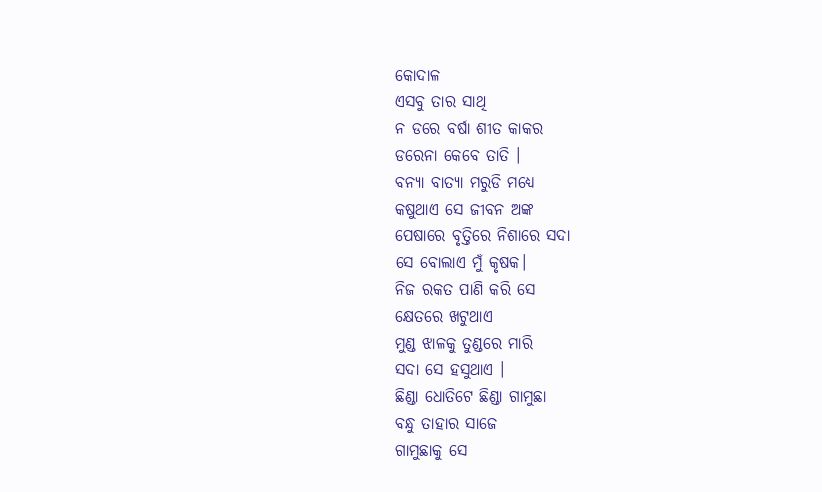କୋଦାଳ
ଏସବୁ ତାର ସାଥି
ନ ଡରେ ବର୍ଷା ଶୀତ କାକର
ଡରେନା କେବେ ତାତି ।
ବନ୍ୟା ବାତ୍ୟା ମରୁଡି ମଧ୍ୟେ
କଷୁଥାଏ ସେ ଜୀବନ ଅଙ୍କ
ପେଷାରେ ବୃତ୍ତିରେ ନିଶାରେ ସଦା
ସେ ବୋଲାଏ ମୁଁ କୃଷକ।
ନିଜ ରକତ ପାଣି କରି ସେ
କ୍ଷେତରେ ଖଟୁଥାଏ
ମୁଣ୍ଡ ଝାଳକୁ ତୁଣ୍ଡରେ ମାରି
ସଦା ସେ ହସୁଥାଏ ।
ଛିଣ୍ଡା ଧୋତିଟେ ଛିଣ୍ଡା ଗାମୁଛା
ବନ୍ଧୁ ତାହାର ସାଜେ
ଗାମୁଛାକୁ ସେ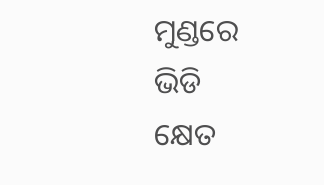ମୁଣ୍ଡରେ ଭିଡି
କ୍ଷେତ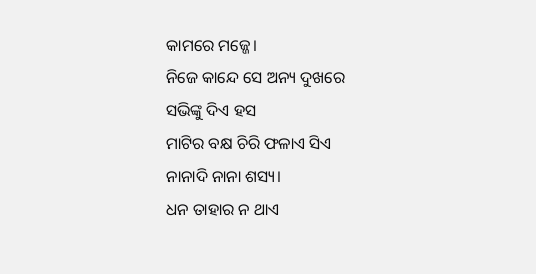କାମରେ ମଜ୍ଜେ।
ନିଜେ କାନ୍ଦେ ସେ ଅନ୍ୟ ଦୁଖରେ
ସଭିଙ୍କୁ ଦିଏ ହସ
ମାଟିର ବକ୍ଷ ଚିରି ଫଳାଏ ସିଏ
ନାନାଦି ନାନା ଶସ୍ୟ।
ଧନ ତାହାର ନ ଥାଏ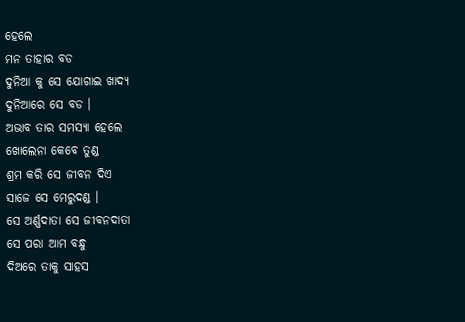ହେଲେ
ମନ ତାହାର ବଡ
ଦୁନିଆ କୁ ସେ ଯୋଗାଇ ଖାଦ୍ୟ
ଦୁନିଆରେ ସେ ବଡ ।
ଅଭାବ ତାର ସମସ୍ୟା ହେଲେ
ଖୋଲେନା କେବେ ତୁଣ୍ଡ
ଶ୍ରମ କରି ସେ ଜୀବନ ଦିଏ
ସାଜେ ସେ ମେରୁଦଣ୍ଡ ।
ସେ ଅର୍ଣ୍ଣଦାତା ସେ ଜୀବନଦାତା
ସେ ପରା ଆମ ବନ୍ଧୁ
ଦିଅରେ ତାକୁ ସାହସ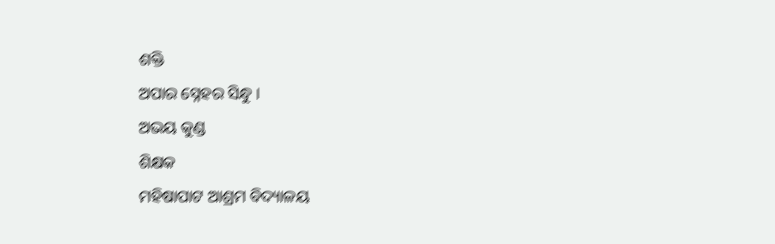ଶକ୍ତି
ଅପାର ସ୍ନେହର ସିନ୍ଧୁ ।
ଅଭୟ କୁଣ୍ଡ
ଶିକ୍ଷକ
ମହିଷାପାଟ ଆଶ୍ରମ ବିଦ୍ୟାଳୟ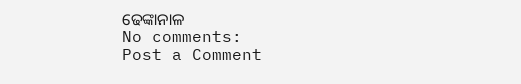ଢେଙ୍କାନାଳ
No comments:
Post a Comment